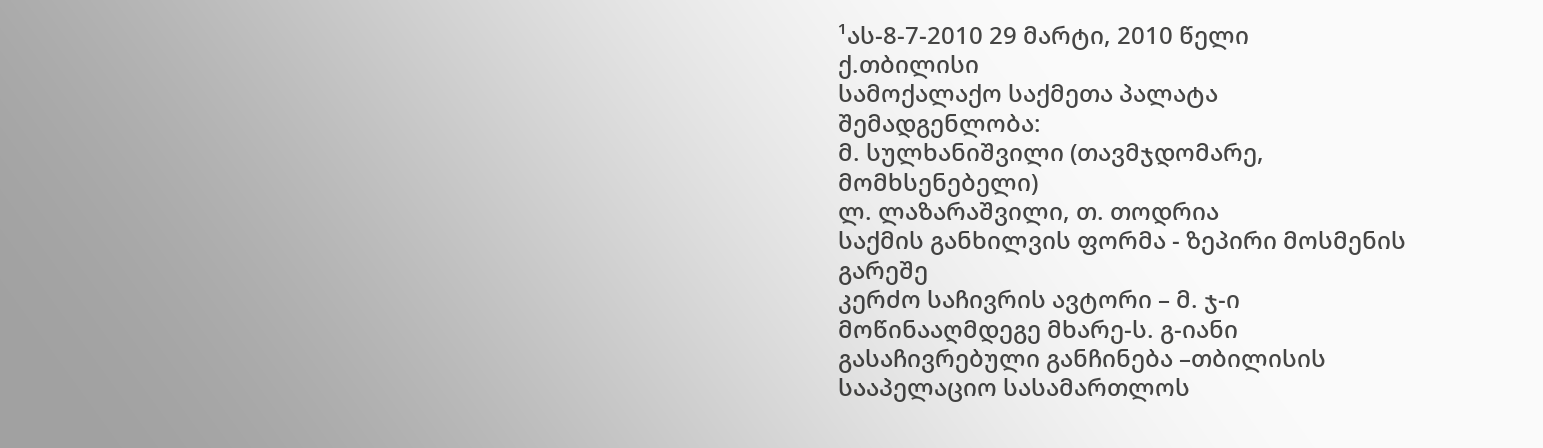¹ას-8-7-2010 29 მარტი, 2010 წელი
ქ.თბილისი
სამოქალაქო საქმეთა პალატა
შემადგენლობა:
მ. სულხანიშვილი (თავმჯდომარე, მომხსენებელი)
ლ. ლაზარაშვილი, თ. თოდრია
საქმის განხილვის ფორმა - ზეპირი მოსმენის გარეშე
კერძო საჩივრის ავტორი – მ. ჯ-ი
მოწინააღმდეგე მხარე-ს. გ-იანი
გასაჩივრებული განჩინება –თბილისის სააპელაციო სასამართლოს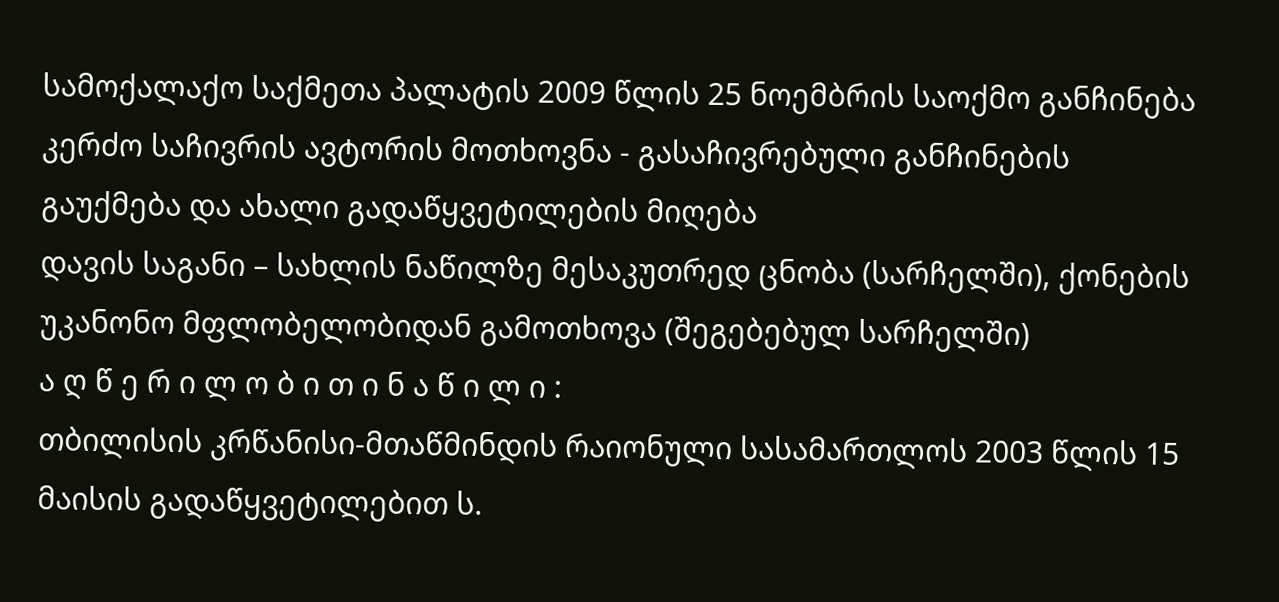სამოქალაქო საქმეთა პალატის 2009 წლის 25 ნოემბრის საოქმო განჩინება
კერძო საჩივრის ავტორის მოთხოვნა - გასაჩივრებული განჩინების გაუქმება და ახალი გადაწყვეტილების მიღება
დავის საგანი – სახლის ნაწილზე მესაკუთრედ ცნობა (სარჩელში), ქონების უკანონო მფლობელობიდან გამოთხოვა (შეგებებულ სარჩელში)
ა ღ წ ე რ ი ლ ო ბ ი თ ი ნ ა წ ი ლ ი :
თბილისის კრწანისი-მთაწმინდის რაიონული სასამართლოს 2003 წლის 15 მაისის გადაწყვეტილებით ს.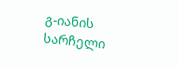გ-იანის სარჩელი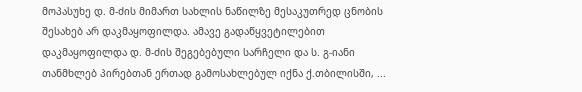მოპასუხე დ. მ-ძის მიმართ სახლის ნაწილზე მესაკუთრედ ცნობის შესახებ არ დაკმაყოფილდა. ამავე გადაწყვეტილებით დაკმაყოფილდა დ. მ-ძის შეგებებული სარჩელი და ს. გ-იანი თანმხლებ პირებთან ერთად გამოსახლებულ იქნა ქ.თბილისში, ...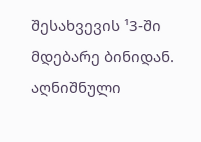შესახვევის ¹3-ში მდებარე ბინიდან.
აღნიშნული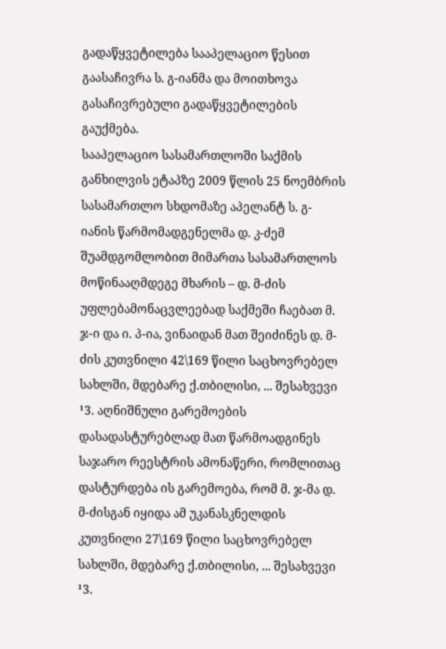გადაწყვეტილება სააპელაციო წესით გაასაჩივრა ს. გ-იანმა და მოითხოვა გასაჩივრებული გადაწყვეტილების გაუქმება.
სააპელაციო სასამართლოში საქმის განხილვის ეტაპზე 2009 წლის 25 ნოემბრის სასამართლო სხდომაზე აპელანტ ს. გ-იანის წარმომადგენელმა დ. კ-ძემ შუამდგომლობით მიმართა სასამართლოს მოწინააღმდეგე მხარის – დ. მ-ძის უფლებამონაცვლეებად საქმეში ჩაებათ მ. ჯ-ი და ი. პ-ია, ვინაიდან მათ შეიძინეს დ. მ-ძის კუთვნილი 42\169 წილი საცხოვრებელ სახლში, მდებარე ქ.თბილისი, ... შესახვევი ¹3. აღნიშნული გარემოების დასადასტურებლად მათ წარმოადგინეს საჯარო რეესტრის ამონაწერი, რომლითაც დასტურდება ის გარემოება, რომ მ. ჯ-მა დ. მ-ძისგან იყიდა ამ უკანასკნელდის კუთვნილი 27\169 წილი საცხოვრებელ სახლში, მდებარე ქ.თბილისი, ... შესახვევი ¹3.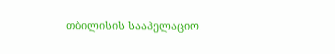თბილისის სააპელაციო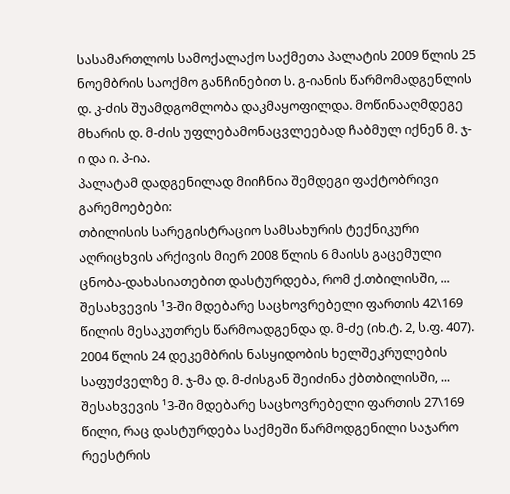სასამართლოს სამოქალაქო საქმეთა პალატის 2009 წლის 25 ნოემბრის საოქმო განჩინებით ს. გ-იანის წარმომადგენლის დ. კ-ძის შუამდგომლობა დაკმაყოფილდა. მოწინააღმდეგე მხარის დ. მ-ძის უფლებამონაცვლეებად ჩაბმულ იქნენ მ. ჯ-ი და ი. პ-ია.
პალატამ დადგენილად მიიჩნია შემდეგი ფაქტობრივი გარემოებები:
თბილისის სარეგისტრაციო სამსახურის ტექნიკური აღრიცხვის არქივის მიერ 2008 წლის 6 მაისს გაცემული ცნობა-დახასიათებით დასტურდება, რომ ქ.თბილისში, ... შესახვევის ¹3-ში მდებარე საცხოვრებელი ფართის 42\169 წილის მესაკუთრეს წარმოადგენდა დ. მ-ძე (იხ.ტ. 2, ს.ფ. 407).
2004 წლის 24 დეკემბრის ნასყიდობის ხელშეკრულების საფუძველზე მ. ჯ-მა დ. მ-ძისგან შეიძინა ქბთბილისში, ... შესახვევის ¹3-ში მდებარე საცხოვრებელი ფართის 27\169 წილი, რაც დასტურდება საქმეში წარმოდგენილი საჯარო რეესტრის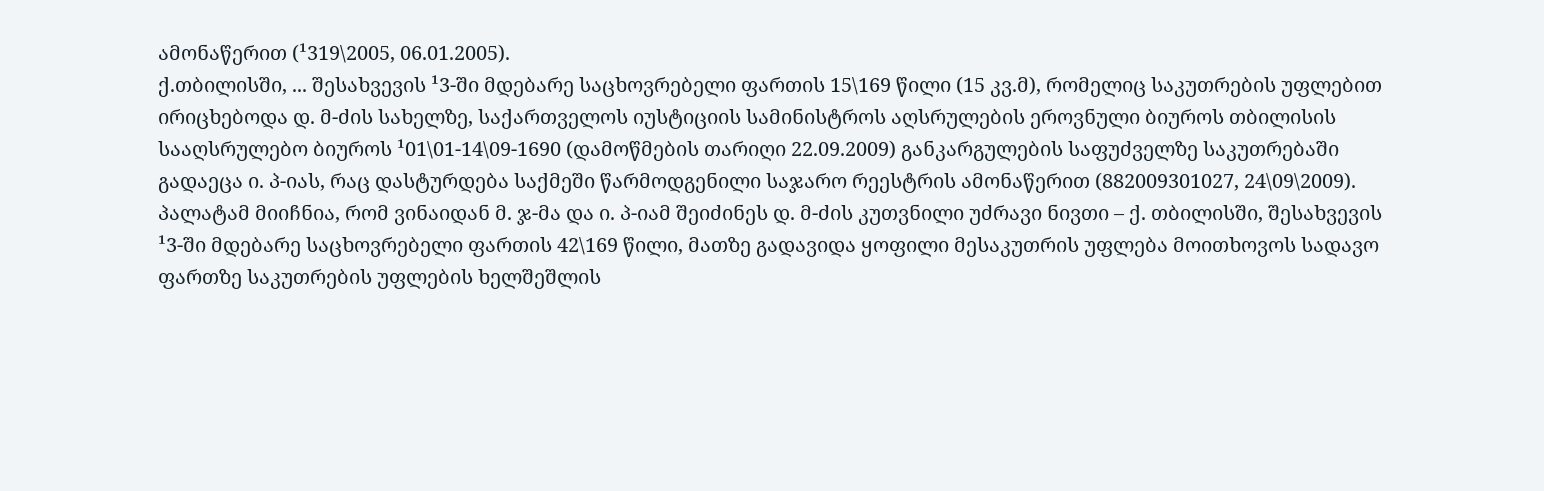ამონაწერით (¹319\2005, 06.01.2005).
ქ.თბილისში, ... შესახვევის ¹3-ში მდებარე საცხოვრებელი ფართის 15\169 წილი (15 კვ.მ), რომელიც საკუთრების უფლებით ირიცხებოდა დ. მ-ძის სახელზე, საქართველოს იუსტიციის სამინისტროს აღსრულების ეროვნული ბიუროს თბილისის სააღსრულებო ბიუროს ¹01\01-14\09-1690 (დამოწმების თარიღი 22.09.2009) განკარგულების საფუძველზე საკუთრებაში გადაეცა ი. პ-იას, რაც დასტურდება საქმეში წარმოდგენილი საჯარო რეესტრის ამონაწერით (882009301027, 24\09\2009).
პალატამ მიიჩნია, რომ ვინაიდან მ. ჯ-მა და ი. პ-იამ შეიძინეს დ. მ-ძის კუთვნილი უძრავი ნივთი – ქ. თბილისში, შესახვევის ¹3-ში მდებარე საცხოვრებელი ფართის 42\169 წილი, მათზე გადავიდა ყოფილი მესაკუთრის უფლება მოითხოვოს სადავო ფართზე საკუთრების უფლების ხელშეშლის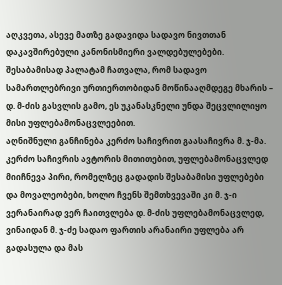აღკვეთა, ასევე მათზე გადავიდა სადავო ნივთთან დაკავშირებული კანონისმიერი ვალდებულებები.
შესაბამისად პალატამ ჩათვალა, რომ სადავო სამართლებრივი ურთიერთობიდან მოწინააღმდეგე მხარის – დ. მ-ძის გასვლის გამო, ეს უკანასკნელი უნდა შეცვლილიყო მისი უფლებამონაცვლეებით.
აღნიშნული განჩინება კერძო საჩივრით გაასაჩივრა მ. ჯ-მა.
კერძო საჩივრის ავტორის მითითებით, უფლებამონაცვლედ მიიჩნევა პირი, რომელზეც გადადის შესაბამისი უფლებები და მოვალეობები, ხოლო ჩვენს შემთხვევაში კი მ. ჯ-ი ვერანაირად ვერ ჩაითვლება დ. მ-ძის უფლებამონაცვლედ, ვინაიდან მ. ჯ-ძე სადაო ფართის არანაირი უფლება არ გადასულა და მას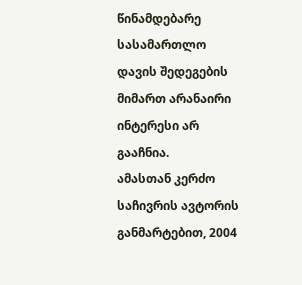წინამდებარე სასამართლო დავის შედეგების მიმართ არანაირი ინტერესი არ გააჩნია.
ამასთან კერძო საჩივრის ავტორის განმარტებით, 2004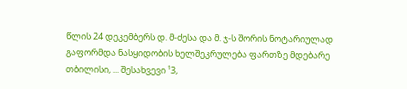წლის 24 დეკემბერს დ. მ-ძესა და მ. ჯ-ს შორის ნოტარიულად გაფორმდა ნასყიდობის ხელშეკრულება ფართზე მდებარე თბილისი, ... შესახვევი ¹3,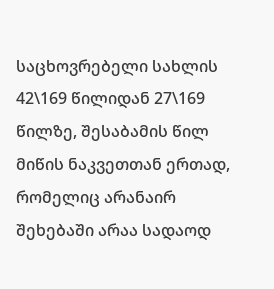საცხოვრებელი სახლის 42\169 წილიდან 27\169 წილზე, შესაბამის წილ მიწის ნაკვეთთან ერთად, რომელიც არანაირ შეხებაში არაა სადაოდ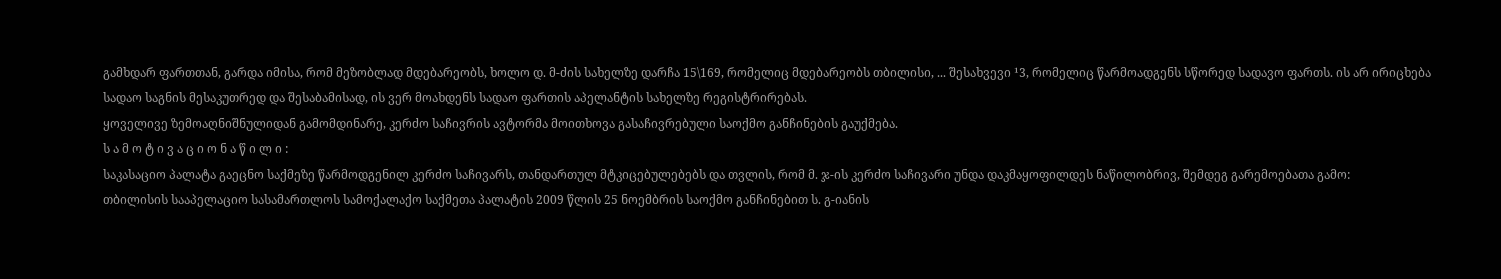გამხდარ ფართთან, გარდა იმისა, რომ მეზობლად მდებარეობს, ხოლო დ. მ-ძის სახელზე დარჩა 15\169, რომელიც მდებარეობს თბილისი, ... შესახვევი ¹3, რომელიც წარმოადგენს სწორედ სადავო ფართს. ის არ ირიცხება სადაო საგნის მესაკუთრედ და შესაბამისად, ის ვერ მოახდენს სადაო ფართის აპელანტის სახელზე რეგისტრირებას.
ყოველივე ზემოაღნიშნულიდან გამომდინარე, კერძო საჩივრის ავტორმა მოითხოვა გასაჩივრებული საოქმო განჩინების გაუქმება.
ს ა მ ო ტ ი ვ ა ც ი ო ნ ა წ ი ლ ი :
საკასაციო პალატა გაეცნო საქმეზე წარმოდგენილ კერძო საჩივარს, თანდართულ მტკიცებულებებს და თვლის, რომ მ. ჯ-ის კერძო საჩივარი უნდა დაკმაყოფილდეს ნაწილობრივ, შემდეგ გარემოებათა გამო:
თბილისის სააპელაციო სასამართლოს სამოქალაქო საქმეთა პალატის 2009 წლის 25 ნოემბრის საოქმო განჩინებით ს. გ-იანის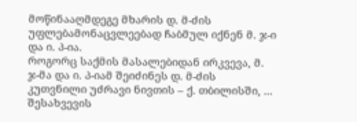მოწინააღმდეგე მხარის დ. მ-ძის უფლებამონაცვლეებად ჩაბმულ იქნენ მ. ჯ-ი და ი. პ-ია.
როგორც საქმის მასალებიდან ირკვევა, მ. ჯ-მა და ი. პ-იამ შეიძინეს დ. მ-ძის კუთვნილი უძრავი ნივთის – ქ. თბილისში, ... შესახვევის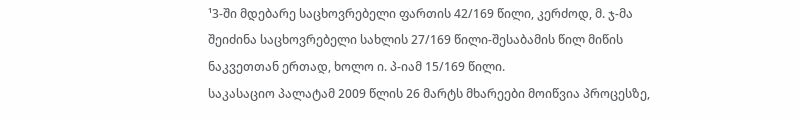¹3-ში მდებარე საცხოვრებელი ფართის 42/169 წილი, კერძოდ, მ. ჯ-მა შეიძინა საცხოვრებელი სახლის 27/169 წილი-შესაბამის წილ მიწის ნაკვეთთან ერთად, ხოლო ი. პ-იამ 15/169 წილი.
საკასაციო პალატამ 2009 წლის 26 მარტს მხარეები მოიწვია პროცესზე,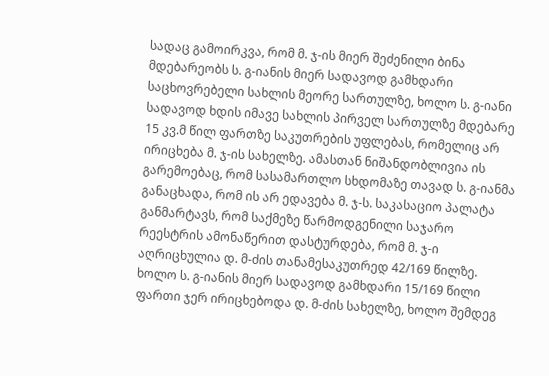სადაც გამოირკვა, რომ მ. ჯ-ის მიერ შეძენილი ბინა მდებარეობს ს. გ-იანის მიერ სადავოდ გამხდარი საცხოვრებელი სახლის მეორე სართულზე, ხოლო ს. გ-იანი სადავოდ ხდის იმავე სახლის პირველ სართულზე მდებარე 15 კვ.მ წილ ფართზე საკუთრების უფლებას, რომელიც არ ირიცხება მ. ჯ-ის სახელზე. ამასთან ნიშანდობლივია ის გარემოებაც, რომ სასამართლო სხდომაზე თავად ს. გ-იანმა განაცხადა, რომ ის არ ედავება მ. ჯ-ს. საკასაციო პალატა განმარტავს, რომ საქმეზე წარმოდგენილი საჯარო რეესტრის ამონაწერით დასტურდება, რომ მ. ჯ-ი აღრიცხულია დ. მ-ძის თანამესაკუთრედ 42/169 წილზე. ხოლო ს. გ-იანის მიერ სადავოდ გამხდარი 15/169 წილი ფართი ჯერ ირიცხებოდა დ. მ-ძის სახელზე, ხოლო შემდეგ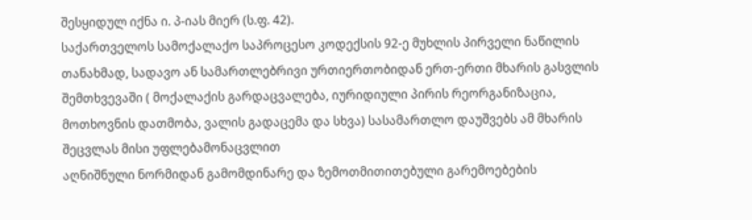შესყიდულ იქნა ი. პ-იას მიერ (ს.ფ. 42).
საქართველოს სამოქალაქო საპროცესო კოდექსის 92-ე მუხლის პირველი ნაწილის თანახმად, სადავო ან სამართლებრივი ურთიერთობიდან ერთ-ერთი მხარის გასვლის შემთხვევაში ( მოქალაქის გარდაცვალება, იურიდიული პირის რეორგანიზაცია, მოთხოვნის დათმობა, ვალის გადაცემა და სხვა) სასამართლო დაუშვებს ამ მხარის შეცვლას მისი უფლებამონაცვლით
აღნიშნული ნორმიდან გამომდინარე და ზემოთმითითებული გარემოებების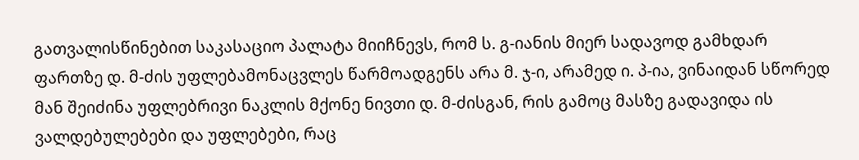გათვალისწინებით საკასაციო პალატა მიიჩნევს, რომ ს. გ-იანის მიერ სადავოდ გამხდარ ფართზე დ. მ-ძის უფლებამონაცვლეს წარმოადგენს არა მ. ჯ-ი, არამედ ი. პ-ია, ვინაიდან სწორედ მან შეიძინა უფლებრივი ნაკლის მქონე ნივთი დ. მ-ძისგან, რის გამოც მასზე გადავიდა ის ვალდებულებები და უფლებები, რაც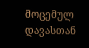მოცემულ დავასთან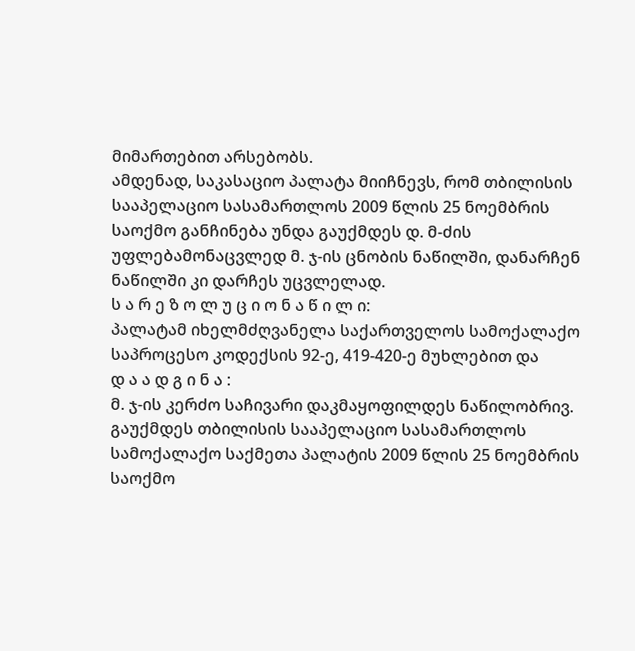მიმართებით არსებობს.
ამდენად, საკასაციო პალატა მიიჩნევს, რომ თბილისის სააპელაციო სასამართლოს 2009 წლის 25 ნოემბრის საოქმო განჩინება უნდა გაუქმდეს დ. მ-ძის უფლებამონაცვლედ მ. ჯ-ის ცნობის ნაწილში, დანარჩენ ნაწილში კი დარჩეს უცვლელად.
ს ა რ ე ზ ო ლ უ ც ი ო ნ ა წ ი ლ ი:
პალატამ იხელმძღვანელა საქართველოს სამოქალაქო საპროცესო კოდექსის 92-ე, 419-420-ე მუხლებით და
დ ა ა დ გ ი ნ ა :
მ. ჯ-ის კერძო საჩივარი დაკმაყოფილდეს ნაწილობრივ.
გაუქმდეს თბილისის სააპელაციო სასამართლოს სამოქალაქო საქმეთა პალატის 2009 წლის 25 ნოემბრის საოქმო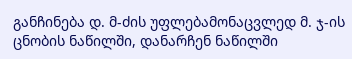განჩინება დ. მ-ძის უფლებამონაცვლედ მ. ჯ-ის ცნობის ნაწილში, დანარჩენ ნაწილში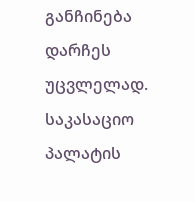განჩინება დარჩეს უცვლელად.
საკასაციო პალატის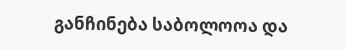განჩინება საბოლოოა და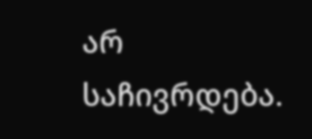არ საჩივრდება.